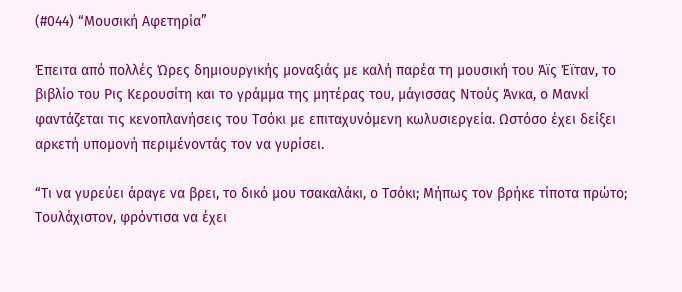(#044) “Μουσική Αφετηρία”

Έπειτα από πολλές Ώρες δημιουργικής μοναξιάς με καλή παρέα τη μουσική του Άϊς Έϊταν, το βιβλίο του Ρις Κερουσίτη και το γράμμα της μητέρας του, μάγισσας Ντούς Άνκα, ο Μανκί φαντάζεται τις κενοπλανήσεις του Τσόκι με επιταχυνόμενη κωλυσιεργεία. Ωστόσο έχει δείξει αρκετή υπομονή περιμένοντάς τον να γυρίσει.

“Τι να γυρεύει άραγε να βρει, το δικό μου τσακαλάκι, ο Τσόκι; Μήπως τον βρήκε τίποτα πρώτο; Τουλάχιστον, φρόντισα να έχει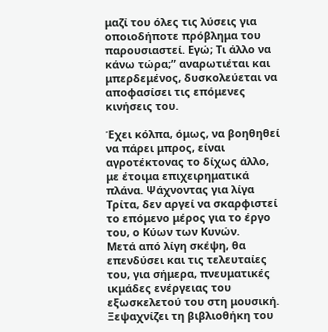μαζί του όλες τις λύσεις για οποιοδήποτε πρόβλημα του παρουσιαστεί. Εγώ; Τι άλλο να κάνω τώρα;” αναρωτιέται και μπερδεμένος, δυσκολεύεται να αποφασίσει τις επόμενες κινήσεις του.

Έχει κόλπα, όμως, να βοηθηθεί να πάρει μπρος, είναι αγροτέκτονας το δίχως άλλο, με έτοιμα επιχειρηματικά πλάνα. Ψάχνοντας για λίγα Τρίτα, δεν αργεί να σκαρφιστεί το επόμενο μέρος για το έργο του, ο Κύων των Κυνών.
Μετά από λίγη σκέψη, θα επενδύσει και τις τελευταίες του, για σήμερα, πνευματικές ικμάδες ενέργειας του εξωσκελετού του στη μουσική. Ξεψαχνίζει τη βιβλιοθήκη του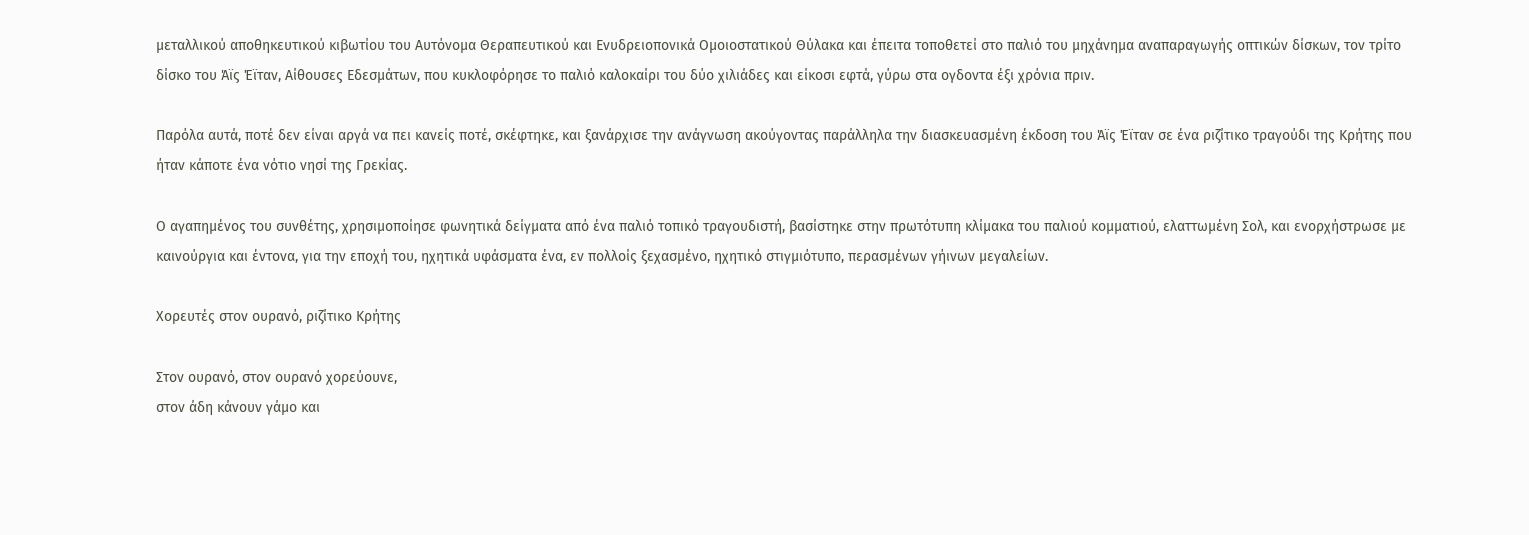μεταλλικού αποθηκευτικού κιβωτίου του Αυτόνομα Θεραπευτικού και Ενυδρειοπονικά Ομοιοστατικού Θύλακα και έπειτα τοποθετεί στο παλιό του μηχάνημα αναπαραγωγής οπτικών δίσκων, τον τρίτο δίσκο του Άϊς Έϊταν, Αίθουσες Εδεσμάτων, που κυκλοφόρησε το παλιό καλοκαίρι του δύο χιλιάδες και είκοσι εφτά, γύρω στα ογδοντα έξι χρόνια πριν.

Παρόλα αυτά, ποτέ δεν είναι αργά να πει κανείς ποτέ, σκέφτηκε, και ξανάρχισε την ανάγνωση ακούγοντας παράλληλα την διασκευασμένη έκδοση του Άϊς Έϊταν σε ένα ριζίτικο τραγούδι της Κρήτης που ήταν κάποτε ένα νότιο νησί της Γρεκίας.

Ο αγαπημένος του συνθέτης, χρησιμοποίησε φωνητικά δείγματα από ένα παλιό τοπικό τραγουδιστή, βασίστηκε στην πρωτότυπη κλίμακα του παλιού κομματιού, ελαττωμένη Σολ, και ενορχήστρωσε με καινούργια και έντονα, για την εποχή του, ηχητικά υφάσματα ένα, εν πολλοίς ξεχασμένο, ηχητικό στιγμιότυπο, περασμένων γήινων μεγαλείων.

Χορευτές στον ουρανό, ριζίτικο Κρήτης

Στον ουρανό, στον ουρανό χορεύουνε,
στον άδη κάνουν γάμο και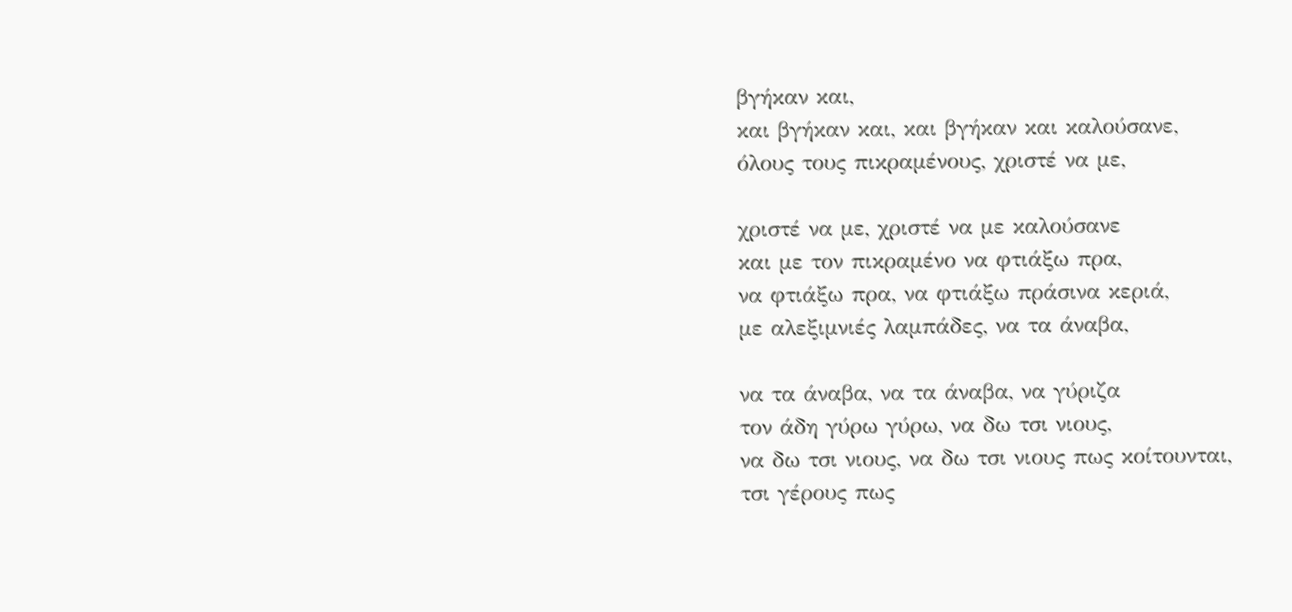βγήκαν και,
και βγήκαν και, και βγήκαν και καλούσανε,
όλους τους πικραμένους, χριστέ να με,

χριστέ να με, χριστέ να με καλούσανε
και με τον πικραμένο να φτιάξω πρα,
να φτιάξω πρα, να φτιάξω πράσινα κεριά,
με αλεξιμνιές λαμπάδες, να τα άναβα,

να τα άναβα, να τα άναβα, να γύριζα
τον άδη γύρω γύρω, να δω τσι νιους,
να δω τσι νιους, να δω τσι νιους πως κοίτουνται,
τσι γέρους πως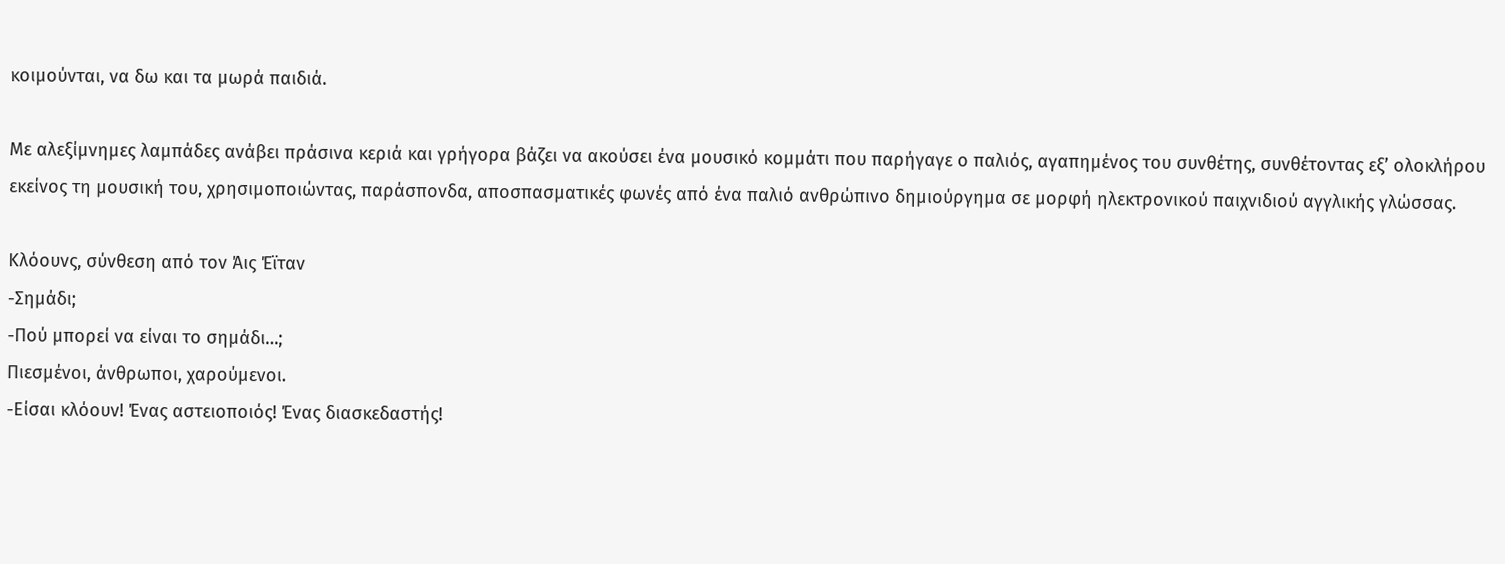κοιμούνται, να δω και τα μωρά παιδιά.

Με αλεξίμνημες λαμπάδες ανάβει πράσινα κεριά και γρήγορα βάζει να ακούσει ένα μουσικό κομμάτι που παρήγαγε ο παλιός, αγαπημένος του συνθέτης, συνθέτοντας εξ’ ολοκλήρου εκείνος τη μουσική του, χρησιμοποιώντας, παράσπονδα, αποσπασματικές φωνές από ένα παλιό ανθρώπινο δημιούργημα σε μορφή ηλεκτρονικού παιχνιδιού αγγλικής γλώσσας.

Κλόουνς, σύνθεση από τον Άις Έϊταν
-Σημάδι;
-Πού μπορεί να είναι το σημάδι…;
Πιεσμένοι, άνθρωποι, χαρούμενοι.
-Είσαι κλόουν! Ένας αστειοποιός! Ένας διασκεδαστής!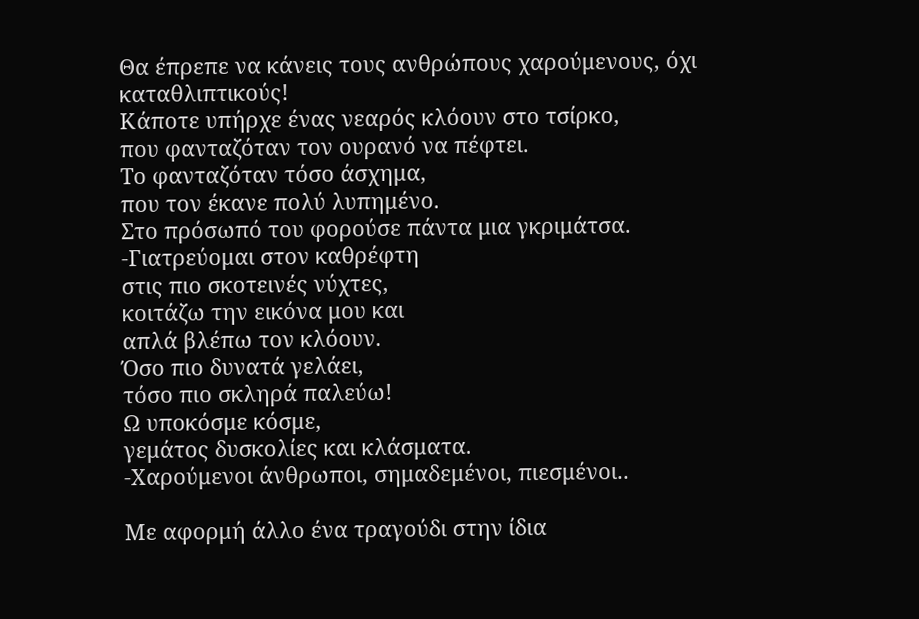Θα έπρεπε να κάνεις τους ανθρώπους χαρούμενους, όχι καταθλιπτικούς!
Κάποτε υπήρχε ένας νεαρός κλόουν στο τσίρκο,
που φανταζόταν τον ουρανό να πέφτει.
Το φανταζόταν τόσο άσχημα,
που τον έκανε πολύ λυπημένο.
Στο πρόσωπό του φορούσε πάντα μια γκριμάτσα.
-Γιατρεύομαι στον καθρέφτη
στις πιο σκοτεινές νύχτες,
κοιτάζω την εικόνα μου και
απλά βλέπω τον κλόουν.
Όσο πιο δυνατά γελάει,
τόσο πιο σκληρά παλεύω!
Ω υποκόσμε κόσμε,
γεμάτος δυσκολίες και κλάσματα.
-Χαρούμενοι άνθρωποι, σημαδεμένοι, πιεσμένοι..

Με αφορμή άλλο ένα τραγούδι στην ίδια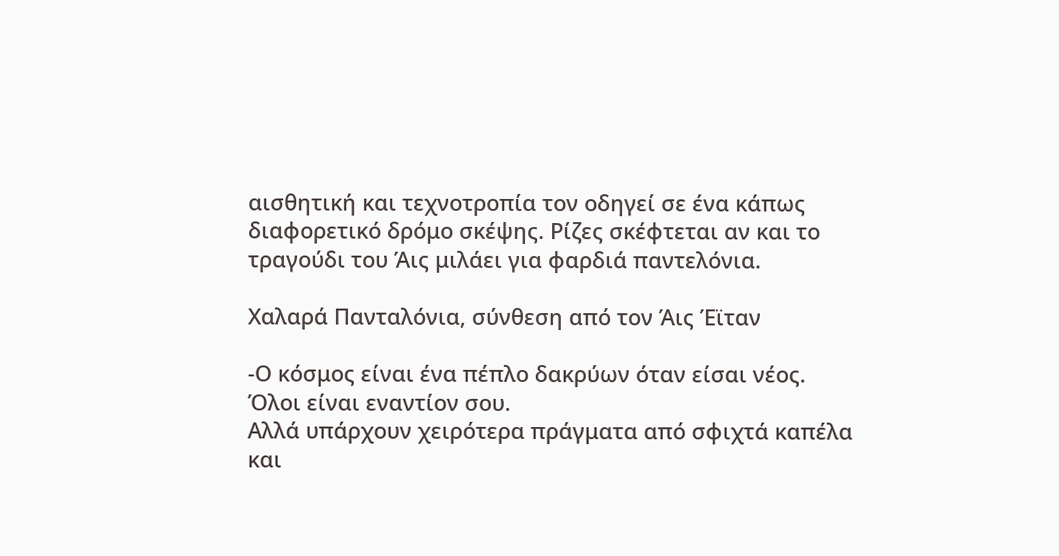αισθητική και τεχνοτροπία τον οδηγεί σε ένα κάπως διαφορετικό δρόμο σκέψης. Ρίζες σκέφτεται αν και το τραγούδι του Άις μιλάει για φαρδιά παντελόνια.

Χαλαρά Πανταλόνια, σύνθεση από τον Άις Έϊταν

-Ο κόσμος είναι ένα πέπλο δακρύων όταν είσαι νέος.
Όλοι είναι εναντίον σου.
Αλλά υπάρχουν χειρότερα πράγματα από σφιχτά καπέλα και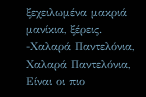ξεχειλωμένα μακριά μανίκια, ξέρεις.
-Χαλαρά Παντελόνια, Χαλαρά Παντελόνια,
Είναι οι πιο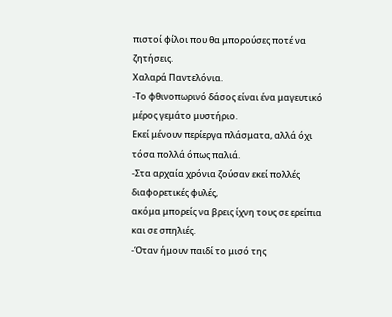πιστοί φίλοι που θα μπορούσες ποτέ να ζητήσεις.
Χαλαρά Παντελόνια.
-Το φθινοπωρινό δάσος είναι ένα μαγευτικό μέρος γεμάτο μυστήριο.
Εκεί μένουν περίεργα πλάσματα, αλλά όχι τόσα πολλά όπως παλιά.
-Στα αρχαία χρόνια ζούσαν εκεί πολλές διαφορετικές φυλές,
ακόμα μπορείς να βρεις ίχνη τους σε ερείπια και σε σπηλιές.
-Όταν ήμουν παιδί το μισό της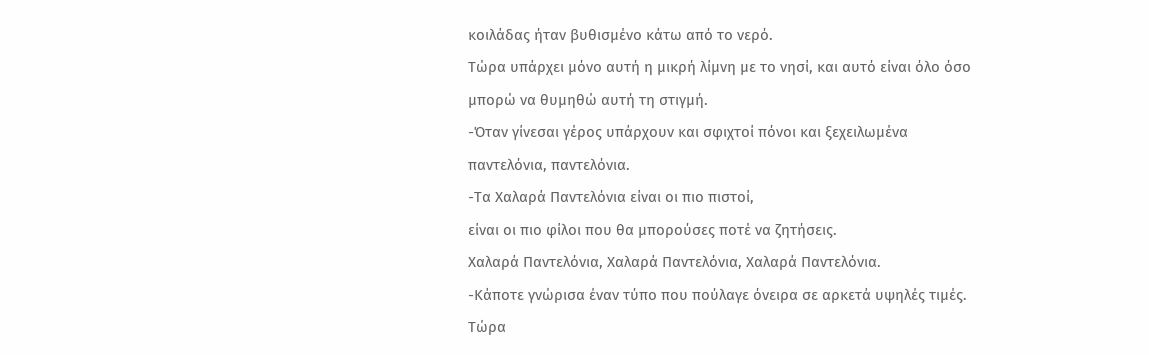κοιλάδας ήταν βυθισμένο κάτω από το νερό.
Τώρα υπάρχει μόνο αυτή η μικρή λίμνη με το νησί, και αυτό είναι όλο όσο μπορώ να θυμηθώ αυτή τη στιγμή.
-Όταν γίνεσαι γέρος υπάρχουν και σφιχτοί πόνοι και ξεχειλωμένα παντελόνια, παντελόνια.
-Τα Χαλαρά Παντελόνια είναι οι πιο πιστοί,
είναι οι πιο φίλοι που θα μπορούσες ποτέ να ζητήσεις.
Χαλαρά Παντελόνια, Χαλαρά Παντελόνια, Χαλαρά Παντελόνια.
-Κάποτε γνώρισα έναν τύπο που πούλαγε όνειρα σε αρκετά υψηλές τιμές.
Τώρα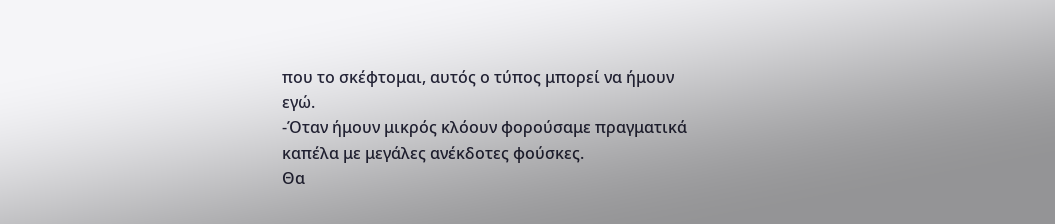που το σκέφτομαι, αυτός ο τύπος μπορεί να ήμουν εγώ.
-Όταν ήμουν μικρός κλόουν φορούσαμε πραγματικά καπέλα με μεγάλες ανέκδοτες φούσκες.
Θα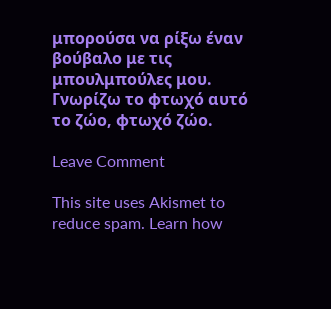μπορούσα να ρίξω έναν βούβαλο με τις μπουλμπούλες μου.
Γνωρίζω το φτωχό αυτό το ζώο, φτωχό ζώο.

Leave Comment

This site uses Akismet to reduce spam. Learn how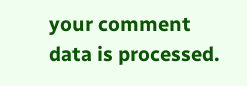your comment data is processed.